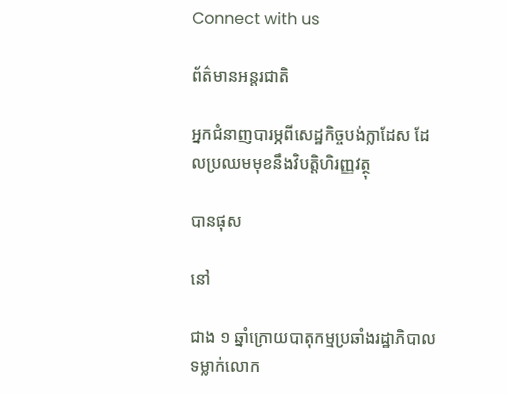Connect with us

ព័ត៌មានអន្ដរជាតិ

អ្នកជំនាញបារម្ភពីសេដ្ឋកិច្ចបង់ក្លាដែស ដែលប្រឈមមុខនឹងវិបត្តិហិរញ្ញវត្ថុ

បានផុស

នៅ

ជាង ១ ឆ្នាំក្រោយបាតុកម្មប្រឆាំងរដ្ឋាភិបាលទម្លាក់លោក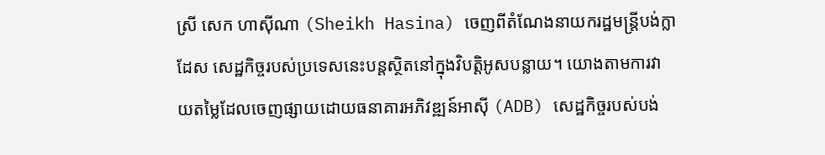ស្រី សេក ហាស៊ីណា (Sheikh Hasina) ចេញពីតំណែងនាយករដ្ឋមន្រ្តីបង់ក្លាដែស សេដ្ឋកិច្ចរបស់ប្រទេសនេះបន្តស្ថិតនៅក្នុងវិបត្តិអូសបន្លាយ។ យោងតាមការវាយតម្លៃដែលចេញផ្សាយដោយធនាគារអភិវឌ្ឍន៍អាស៊ី (ADB) សេដ្ឋកិច្ចរបស់បង់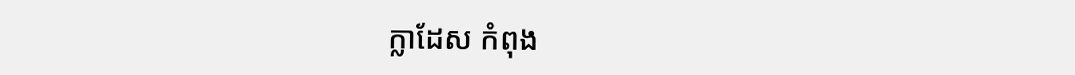ក្លាដែស កំពុង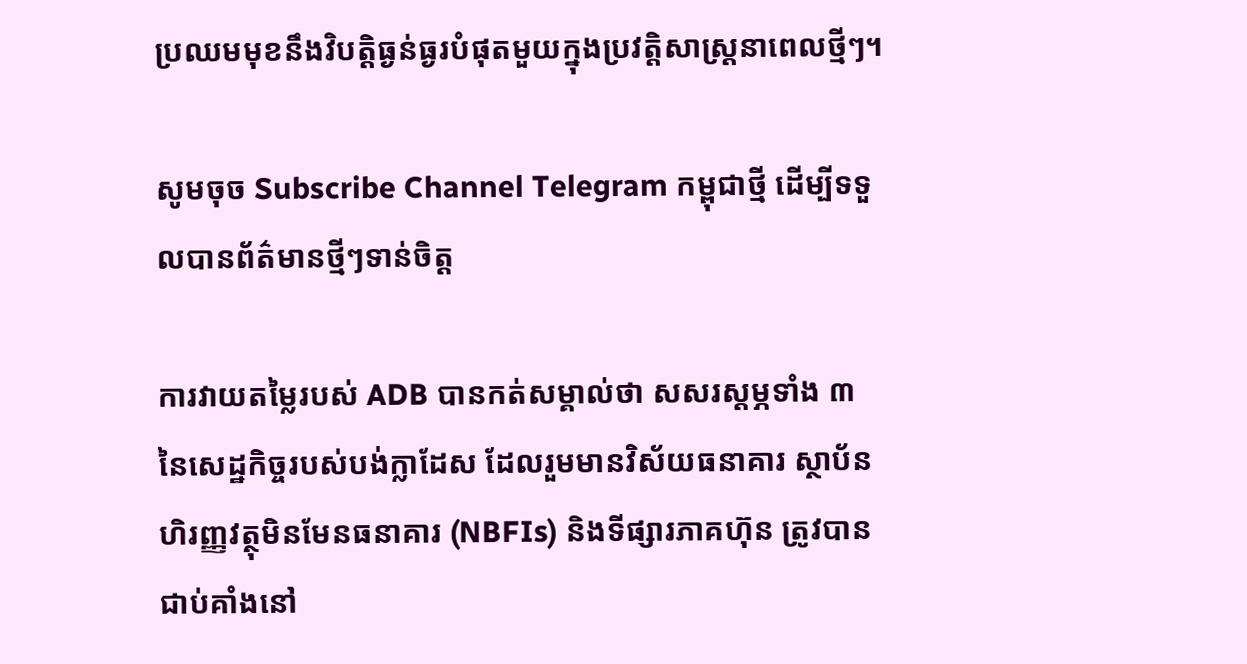ប្រឈមមុខនឹងវិបត្តិធ្ងន់ធ្ងរបំផុតមួយក្នុងប្រវត្តិសាស្ត្រនាពេលថ្មីៗ។

សូមចុច Subscribe Channel Telegram កម្ពុជាថ្មី ដើម្បីទទួលបានព័ត៌មានថ្មីៗទាន់ចិត្ត

ការវាយតម្លៃរបស់ ADB បានកត់សម្គាល់ថា សសរស្តម្ភទាំង ៣ នៃសេដ្ឋកិច្ចរបស់បង់ក្លាដែស ដែលរួមមានវិស័យធនាគារ ស្ថាប័នហិរញ្ញវត្ថុមិនមែនធនាគារ (NBFIs) និងទីផ្សារភាគហ៊ុន ត្រូវបានជាប់គាំងនៅ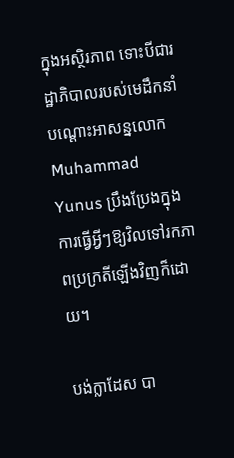ក្នុងអស្ថិរភាព ទោះបីជារដ្ឋាភិបាលរបស់មេដឹកនាំបណ្ដោះអាសន្នលោក Muhammad Yunus ប្រឹងប្រែងក្នុងការធ្វើអ្វីៗឱ្យវិលទៅរកភាពប្រក្រតីឡើងវិញក៏ដោយ។

បង់ក្លាដែស បា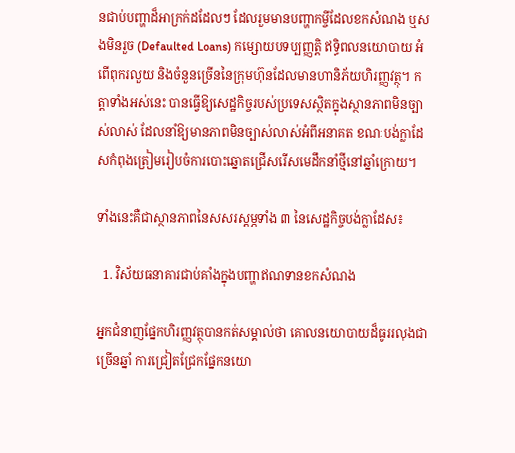នជាប់បញ្ហាដ៏អាក្រក់ដដែលៗ ដែលរួមមានបញ្ហាកម្ចីដែលខកសំណង ឬសងមិនរួច (Defaulted Loans) កម្សោយបទប្បញ្ញត្តិ ឥទ្ធិពលនយោបាយ អំពើពុករលួយ និងចំនួនច្រើននៃក្រុមហ៊ុនដែលមានហានិភ័យហិរញ្ញវត្ថុ។ កត្តាទាំងអស់នេះ បានធ្វើឱ្យសេដ្ឋកិច្ចរបស់ប្រទេសស្ថិតក្នុងស្ថានភាពមិនច្បាស់លាស់ ដែលនាំឱ្យមានភាពមិនច្បាស់លាស់អំពីអនាគត ខណៈបង់ក្លាដែសកំពុងត្រៀមរៀបចំការបោះឆ្នោតជ្រើសរើសមេដឹកនាំថ្មីនៅឆ្នាំក្រោយ។

ទាំងនេះគឺជាស្ថានភាពនៃសសរស្តម្ភទាំង ៣ នៃសេដ្ឋកិច្ចបង់ក្លាដែស៖

  1. វិស័យធនាគារជាប់គាំងក្នុងបញ្ហាឥណទានខកសំណង

អ្នកជំនាញផ្នែកហិរញ្ញវត្ថុបានកត់សម្គាល់ថា គោលនយោបាយដ៏ធូររលុងជាច្រើនឆ្នាំ ការជ្រៀតជ្រែកផ្នែកនយោ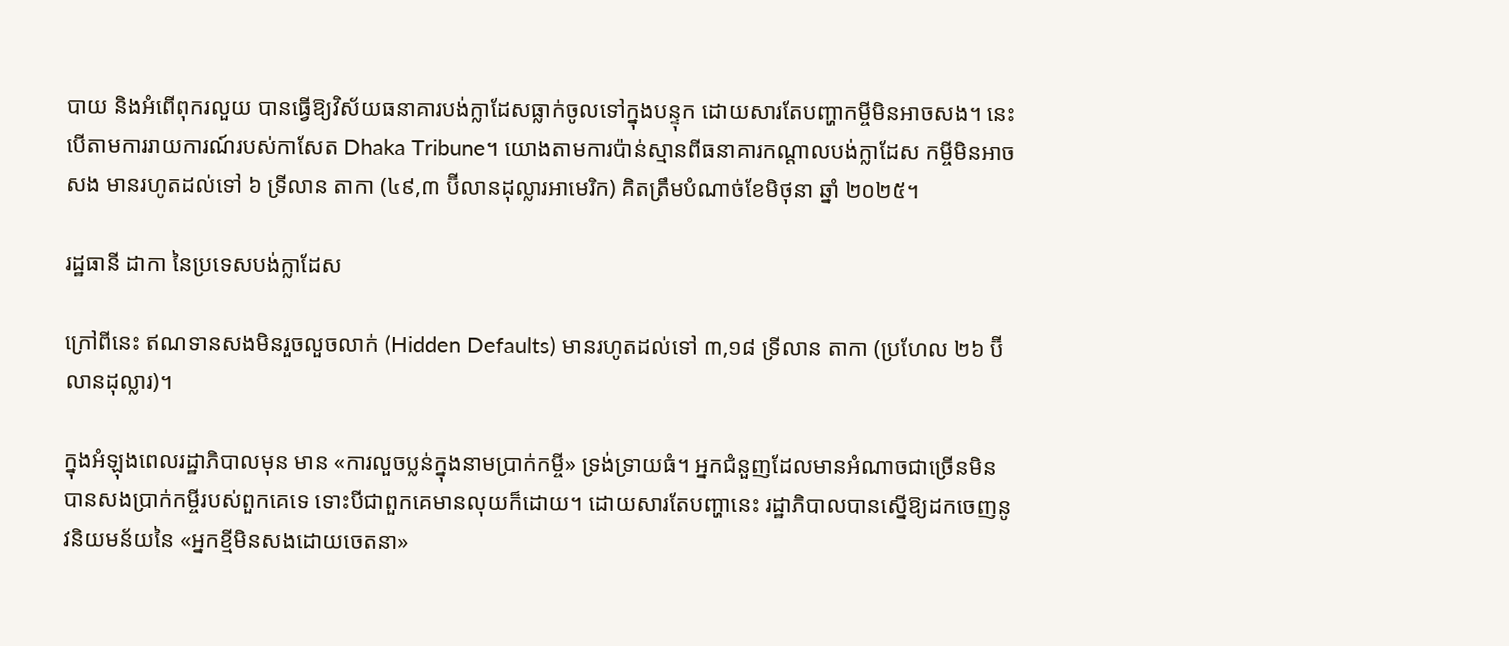បាយ និងអំពើពុករលួយ បានធ្វើឱ្យវិស័យធនាគារបង់ក្លាដែសធ្លាក់ចូលទៅក្នុងបន្ទុក ដោយសារតែបញ្ហាកម្ចីមិនអាចសង។ នេះបើតាមការរាយការណ៍របស់កាសែត Dhaka Tribune។ យោងតាមការប៉ាន់ស្មានពីធនាគារកណ្ដាលបង់ក្លាដែស កម្ចីមិនអាចសង មានរហូតដល់ទៅ ៦ ទ្រីលាន តាកា (៤៩,៣ ប៊ីលានដុល្លារអាមេរិក) គិតត្រឹមបំណាច់ខែមិថុនា ឆ្នាំ ២០២៥។

រដ្ឋធានី ដាកា នៃប្រទេសបង់ក្លាដែស

ក្រៅពីនេះ ឥណទានសងមិនរួចលួចលាក់ (Hidden Defaults) មានរហូតដល់ទៅ ៣,១៨ ទ្រីលាន តាកា (ប្រហែល ២៦ ប៊ីលានដុល្លារ)។

ក្នុងអំឡុងពេលរដ្ឋាភិបាលមុន មាន «ការលួចប្លន់ក្នុងនាមប្រាក់កម្ចី» ទ្រង់ទ្រាយធំ។ អ្នកជំនួញដែលមានអំណាចជាច្រើនមិនបានសងប្រាក់កម្ចីរបស់ពួកគេទេ ទោះបីជាពួកគេមានលុយក៏ដោយ។ ដោយសារតែបញ្ហានេះ រដ្ឋាភិបាលបានស្នើឱ្យដកចេញនូវនិយមន័យនៃ «អ្នកខ្មីមិនសងដោយចេតនា»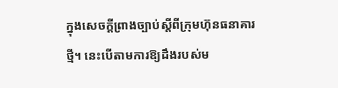ក្នុងសេចក្តីព្រាងច្បាប់ស្តីពីក្រុមហ៊ុនធនាគារថ្មី។ នេះបើតាមការឱ្យដឹងរបស់ម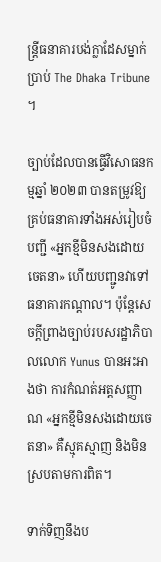ន្ត្រីធនាគារបង់ក្លាដែសម្នាក់ ប្រាប់ The Dhaka Tribune ។

ច្បាប់ដែលបានធ្វើវិសោធនកម្មឆ្នាំ ២០២៣ បានតម្រូវឱ្យគ្រប់ធនាគារទាំងអស់រៀបចំបញ្ជី «អ្នកខ្មីមិនសងដោយចេតនា» ហើយបញ្ជូនវាទៅធនាគារកណ្តាល។ ប៉ុន្តែសេចក្តីព្រាងច្បាប់របសរដ្ឋាភិបាលលោក Yunus បានអះអាងថា ការកំណត់អត្តសញ្ញាណ «អ្នកខ្មីមិនសងដោយចេតនា» គឺស្មុគស្មាញ និងមិនស្របតាមការពិត។

ទាក់ទិញនឹងប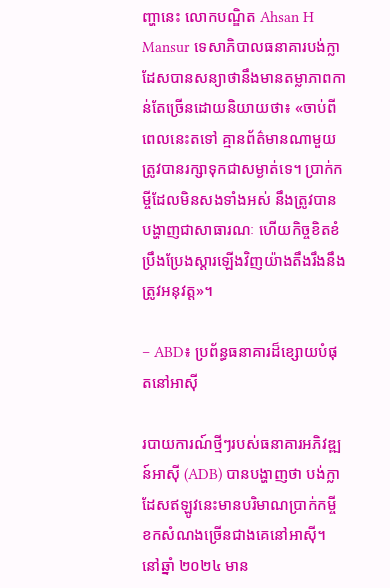ញ្ហានេះ លោកបណ្ឌិត Ahsan H Mansur ទេសាភិបាលធនាគារបង់ក្លាដែសបានសន្យាថានឹងមានតម្លាភាពកាន់តែច្រើនដោយនិយាយថា៖ «ចាប់ពីពេលនេះតទៅ គ្មានព័ត៌មានណាមួយត្រូវបានរក្សាទុកជាសម្ងាត់ទេ។ ប្រាក់កម្ចីដែលមិនសងទាំងអស់ នឹងត្រូវបានបង្ហាញជាសាធារណៈ ហើយកិច្ចខិតខំប្រឹងប្រែងស្តារឡើងវិញយ៉ាងតឹងរឹងនឹងត្រូវអនុវត្ត»។

– ABD៖ ប្រព័ន្ធធនាគារដ៏ខ្សោយបំផុតនៅអាស៊ី

របាយការណ៍ថ្មីៗរបស់ធនាគារអភិវឌ្ឍន៍អាស៊ី (ADB) បានបង្ហាញថា បង់ក្លាដែសឥឡូវនេះមានបរិមាណប្រាក់កម្ចីខកសំណងច្រើនជាងគេនៅអាស៊ី។ នៅឆ្នាំ ២០២៤ មាន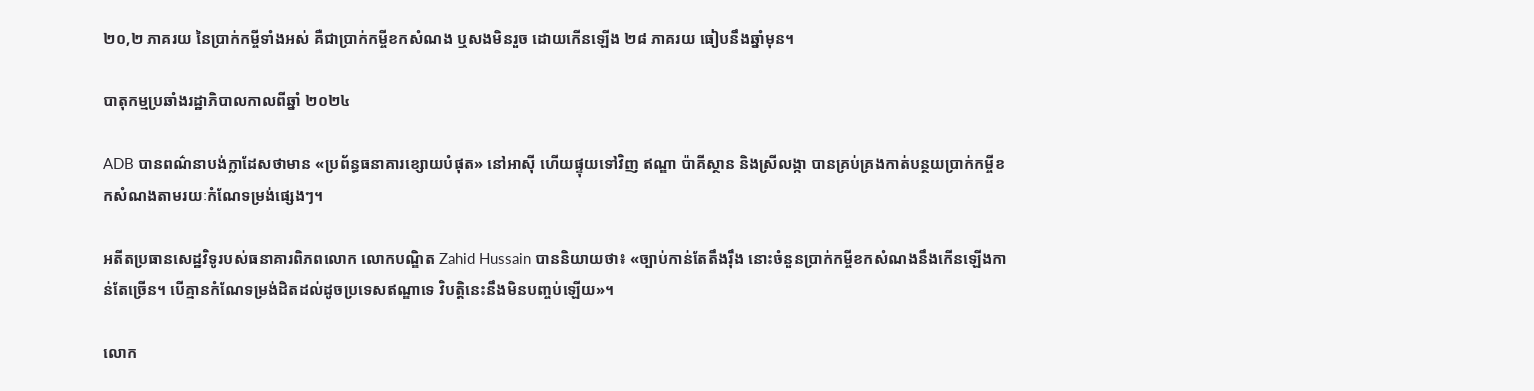២០,២ ភាគរយ នៃប្រាក់កម្ចីទាំងអស់ គឺជាប្រាក់កម្ចីខកសំណង ឬសងមិនរួច ដោយកើនឡើង ២៨ ភាគរយ ធៀបនឹងឆ្នាំមុន។

បាតុកម្មប្រឆាំងរដ្ឋាភិបាលកាលពីឆ្នាំ ២០២៤

ADB បានពណ៌នាបង់ក្លាដែសថាមាន «ប្រព័ន្ធធនាគារខ្សោយបំផុត» នៅអាស៊ី ហើយផ្ទុយទៅវិញ ឥណ្ឌា ប៉ាគីស្ថាន និងស្រីលង្កា បានគ្រប់គ្រងកាត់បន្ថយប្រាក់កម្ចីខកសំណងតាមរយៈកំណែទម្រង់ផ្សេងៗ។

អតីតប្រធានសេដ្ឋវិទូរបស់ធនាគារពិភពលោក លោកបណ្ឌិត Zahid Hussain បាននិយាយថា៖ «ច្បាប់កាន់តែតឹងរ៉ឹង នោះចំនួនប្រាក់កម្ចីខកសំណងនឹងកើនឡើងកាន់តែច្រើន។ បើគ្មានកំណែទម្រង់ដិតដល់ដូចប្រទេសឥណ្ឌាទេ វិបត្តិនេះនឹងមិនបញ្ចប់ឡើយ»។

លោក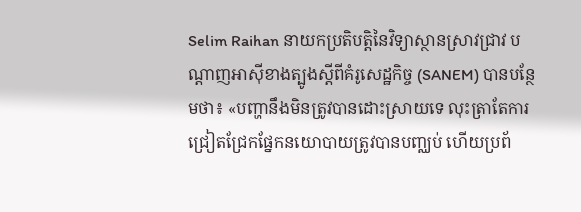Selim Raihan នាយកប្រតិបត្តិនៃវិទ្យាស្ថានស្រាវជ្រាវ បណ្តាញអាស៊ីខាងត្បូងស្តីពីគំរូសេដ្ឋកិច្ច (SANEM) បានបន្ថែមថា៖ «បញ្ហានឹងមិនត្រូវបានដោះស្រាយទេ លុះត្រាតែការជ្រៀតជ្រែកផ្នែកនយោបាយត្រូវបានបញ្ឈប់ ហើយប្រព័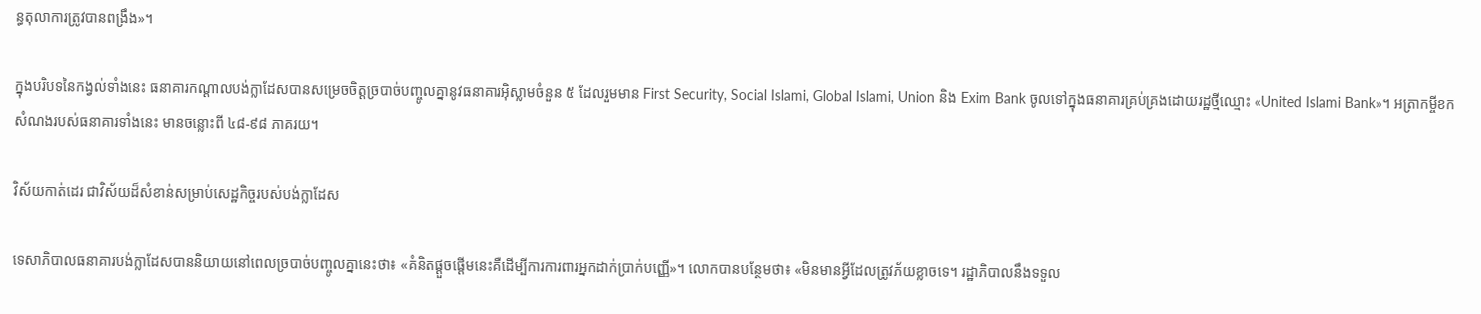ន្ធតុលាការត្រូវបានពង្រឹង»។

ក្នុងបរិបទនៃកង្វល់ទាំងនេះ ធនាគារកណ្ដាលបង់ក្លាដែសបានសម្រេចចិត្តច្របាច់បញ្ចូលគ្នានូវធនាគារអ៊ិស្លាមចំនួន ៥ ដែលរួមមាន First Security, Social Islami, Global Islami, Union និង Exim Bank ចូលទៅក្នុងធនាគារគ្រប់គ្រងដោយរដ្ឋថ្មីឈ្មោះ «United Islami Bank»។ អត្រាកម្ចីខកសំណងរបស់ធនាគារទាំងនេះ មានចន្លោះពី ៤៨-៩៨ ភាគរយ។

វិស័យកាត់ដេរ ជាវិស័យដ៏សំខាន់សម្រាប់សេដ្ឋកិច្ចរបស់បង់ក្លាដែស

ទេសាភិបាលធនាគារបង់ក្លាដែសបាននិយាយនៅពេលច្របាច់បញ្ចូលគ្នានេះថា៖ «គំនិតផ្តួចផ្តើមនេះគឺដើម្បីការការពារអ្នកដាក់ប្រាក់បញ្ញើ»។ លោកបានបន្ថែមថា៖ «មិនមានអ្វីដែលត្រូវភ័យខ្លាចទេ។ រដ្ឋាភិបាលនឹងទទួល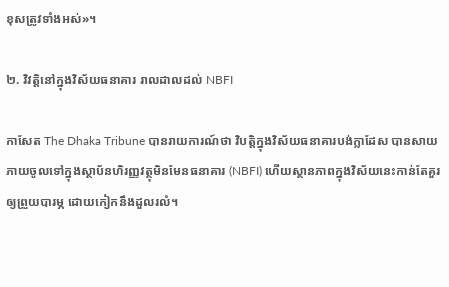ខុសត្រូវទាំងអស់»។

២. វិវត្តិនៅក្នុងវិស័យធនាគារ រាលដាលដល់ NBFI

កាសែត The Dhaka Tribune បានរាយការណ៍ថា វិបត្តិក្នុងវិស័យធនាគារបង់ក្លាដែស បានសាយភាយចូលទៅក្នុងស្ថាប័នហិរញ្ញវត្ថុមិនមែនធនាគារ (NBFI) ហើយស្ថានភាពក្នុងវិស័យនេះកាន់តែគួរឲ្យព្រួយបារម្ភ ដោយកៀកនឹងដួលរលំ។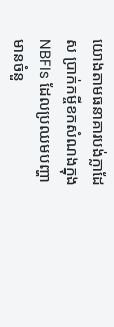យោងតាមធនាគារបង់ក្លាដែស ប្រាក់កម្ចីខកសំណងក្នុង NBFIs ដែលប្រឈមបញ្ហា មានចំនួ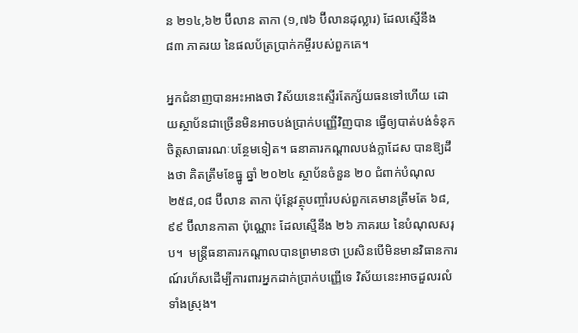ន ២១៤,៦២ ប៊ីលាន តាកា (១,៧៦ ប៊ីលានដុល្លារ) ដែលស្មើនឹង ៨៣ ភាគរយ នៃផលប័ត្រប្រាក់កម្ចីរបស់ពួកគេ។

អ្នកជំនាញបានអះអាងថា វិស័យនេះស្ទើរតែក្ស័យធនទៅហើយ ដោយស្ថាប័នជាច្រើនមិនអាចបង់ប្រាក់បញ្ញើវិញបាន ធ្វើឲ្យបាត់បង់ទំនុកចិត្តសាធារណៈបន្ថែមទៀត។ ធនាគារកណ្ដាលបង់ក្លាដែស បានឱ្យដឹងថា គិតត្រឹមខែធ្នូ ឆ្នាំ ២០២៤ ស្ថាប័នចំនួន ២០ ជំពាក់បំណុល ២៥៨,០៨ ប៊ីលាន តាកា ប៉ុន្តែវត្ថុបញ្ចាំរបស់ពួកគេមានត្រឹមតែ ៦៨,៩៩ ប៊ីលានកាតា ប៉ុណ្ណោះ ដែលស្មើនឹង ២៦ ភាគរយ នៃបំណុលសរុប។  មន្ត្រីធនាគារកណ្តាលបានព្រមានថា ប្រសិនបើមិនមានវិធានការណ៍រហ័សដើម្បីការពារអ្នកដាក់ប្រាក់បញ្ញើទេ វិស័យនេះអាចដួលរលំទាំងស្រុង។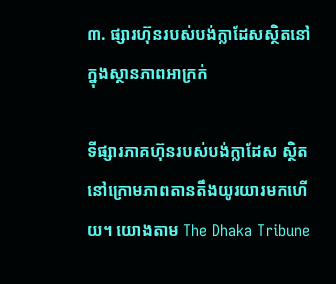៣. ផ្សារហ៊ុនរបស់បង់ក្លាដែសស្ថិតនៅក្នុងស្ថានភាពអាក្រក់

ទីផ្សារភាគហ៊ុនរបស់បង់ក្លាដែស ស្ថិតនៅក្រោមភាពតានតឹងយូរយារមកហើយ។ យោងតាម The Dhaka Tribune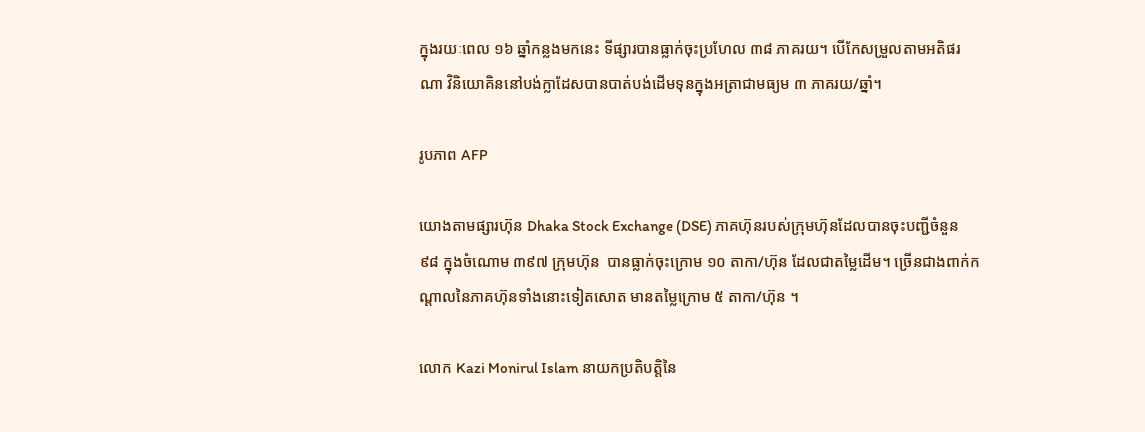ក្នុងរយៈពេល ១៦ ឆ្នាំកន្លងមកនេះ ទីផ្សារបានធ្លាក់ចុះប្រហែល ៣៨ ភាគរយ។ បើកែសម្រួលតាមអតិផរណា វិនិយោគិននៅបង់ក្លាដែសបានបាត់បង់ដើមទុនក្នុងអត្រាជាមធ្យម ៣ ភាគរយ/ឆ្នាំ។

រូបភាព AFP

យោងតាមផ្សារហ៊ុន Dhaka Stock Exchange (DSE) ភាគហ៊ុនរបស់ក្រុមហ៊ុនដែលបានចុះបញ្ជីចំនួន ៩៨ ក្នុងចំណោម ៣៩៧ ក្រុមហ៊ុន  បានធ្លាក់ចុះក្រោម ១០ តាកា/ហ៊ុន ដែលជាតម្លៃដើម។ ច្រើនជាងពាក់កណ្តាលនៃភាគហ៊ុនទាំងនោះទៀតសោត មានតម្លៃក្រោម ៥ តាកា/ហ៊ុន ។

លោក Kazi Monirul Islam នាយកប្រតិបត្តិនៃ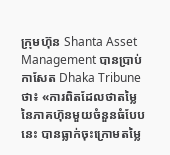ក្រុមហ៊ុន Shanta Asset Management បានប្រាប់កាសែត Dhaka Tribune ថា៖ «ការពិតដែលថាតម្លៃនៃភាគហ៊ុនមួយចំនួនធំបែបនេះ បានធ្លាក់ចុះក្រោមតម្លៃ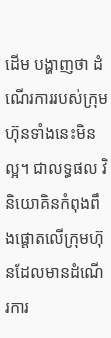ដើម បង្ហាញថា ដំណើរការរបស់ក្រុមហ៊ុនទាំងនេះមិនល្អ។ ជាលទ្ធផល វិនិយោគិនកំពុងពឹងផ្ដោតលើក្រុមហ៊ុនដែលមានដំណើរការ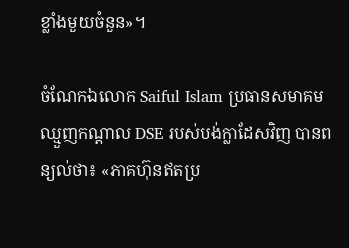ខ្លាំងមួយចំនួន»។

ចំណែកឯលោក Saiful Islam ប្រធានសមាគមឈ្មួញកណ្តាល DSE របស់បង់ក្លាដែសវិញ បានពន្យល់ថា៖ «ភាគហ៊ុនឥតប្រ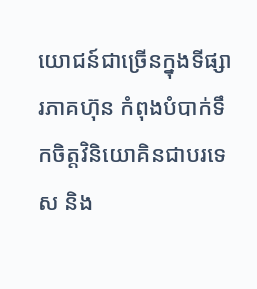យោជន៍ជាច្រើនក្នុងទីផ្សារភាគហ៊ុន កំពុងបំបាក់ទឹកចិត្តវិនិយោគិនជាបរទេស និង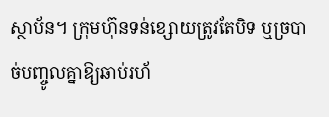ស្ថាប័ន។ ក្រុមហ៊ុនទន់ខ្សោយត្រូវតែបិទ ឬច្របាច់បញ្ចូលគ្នាឱ្យឆាប់រហ័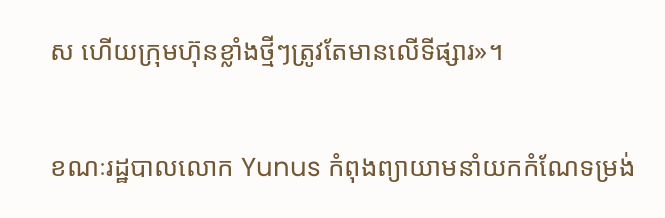ស ហើយក្រុមហ៊ុនខ្លាំងថ្មីៗត្រូវតែមានលើទីផ្សារ»។

ខណៈរដ្ឋបាលលោក Yunus កំពុងព្យាយាមនាំយកកំណែទម្រង់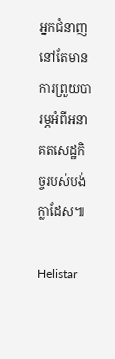អ្នកជំនាញនៅតែមានការព្រួយបារម្ភអំពីអនាគតសេដ្ឋកិច្ចរបស់បង់ក្លាដែស៕

Helistar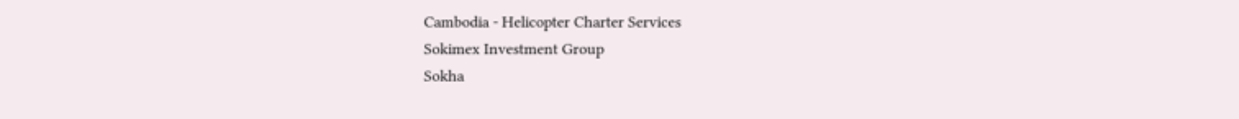Cambodia - Helicopter Charter Services
Sokimex Investment Group
Sokha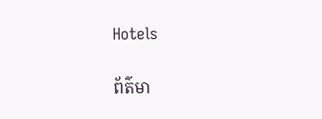Hotels

ព័ត៌មា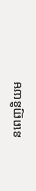នពេញនិយម